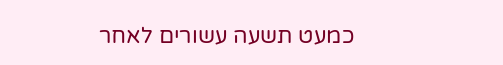כמעט תשעה עשורים לאחר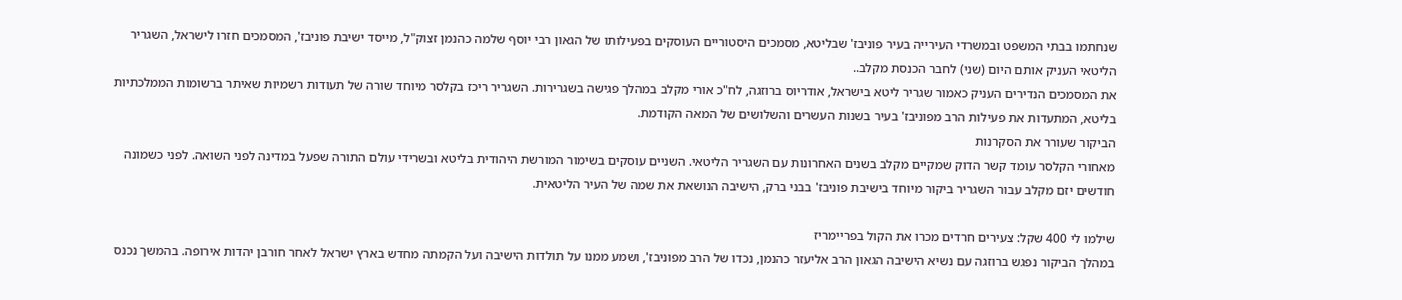שנחתמו בבתי המשפט ובמשרדי העירייה בעיר פוניבז' שבליטא, מסמכים היסטוריים העוסקים בפעילותו של הגאון רבי יוסף שלמה כהנמן זצוק"ל, מייסד ישיבת פוניבז', המסמכים חזרו לישראל, השגריר הליטאי העניק אותם היום (שני) לחבר הכנסת מקלב..
את המסמכים הנדירים העניק כאמור שגריר ליטא בישראל, אודריוס ברוזגה, לח"כ אורי מקלב במהלך פגישה בשגרירות. השגריר ריכז בקלסר מיוחד שורה של תעודות רשמיות שאיתר ברשומות הממלכתיות בליטא, המתעדות את פעילות הרב מפוניבז' בעיר בשנות העשרים והשלושים של המאה הקודמת.
הביקור שעורר את הסקרנות
מאחורי הקלסר עומד קשר הדוק שמקיים מקלב בשנים האחרונות עם השגריר הליטאי. השניים עוסקים בשימור המורשת היהודית בליטא ובשרידי עולם התורה שפעל במדינה לפני השואה. לפני כשמונה חודשים יזם מקלב עבור השגריר ביקור מיוחד בישיבת פוניבז' בבני ברק, הישיבה הנושאת את שמה של העיר הליטאית.

שילמו לי 400 שקל: צעירים חרדים מכרו את הקול בפריימריז
במהלך הביקור נפגש ברוזגה עם נשיא הישיבה הגאון הרב אליעזר כהנמן, נכדו של הרב מפוניבז', ושמע ממנו על תולדות הישיבה ועל הקמתה מחדש בארץ ישראל לאחר חורבן יהדות אירופה. בהמשך נכנס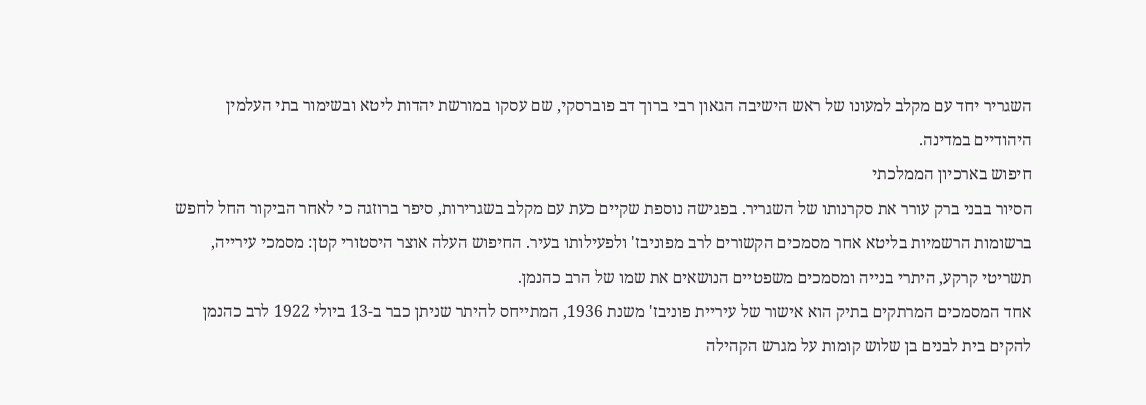השגריר יחד עם מקלב למעונו של ראש הישיבה הגאון רבי ברוך דב פוברסקי, שם עסקו במורשת יהדות ליטא ובשימור בתי העלמין היהודיים במדינה.
חיפוש בארכיון הממלכתי
הסיור בבני ברק עורר את סקרנותו של השגריר. בפגישה נוספת שקיים כעת עם מקלב בשגרירות, סיפר ברוזגה כי לאחר הביקור החל לחפש ברשומות הרשמיות בליטא אחר מסמכים הקשורים לרב מפוניבז' ולפעילותו בעיר. החיפוש העלה אוצר היסטורי קטן: מסמכי עירייה, תשריטי קרקע, היתרי בנייה ומסמכים משפטיים הנושאים את שמו של הרב כהנמן.
אחד המסמכים המרתקים בתיק הוא אישור של עיריית פוניבז' משנת 1936, המתייחס להיתר שניתן כבר ב-13 ביולי 1922 לרב כהנמן להקים בית לבנים בן שלוש קומות על מגרש הקהילה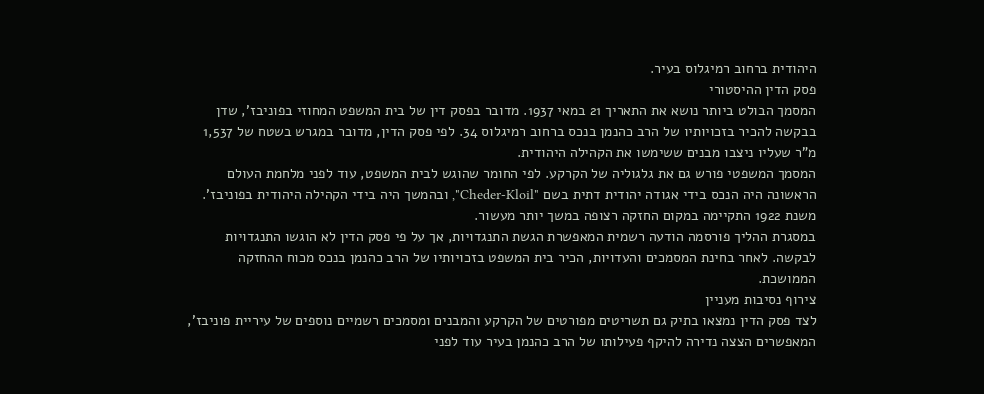היהודית ברחוב רמיגלוס בעיר.
פסק הדין ההיסטורי
המסמך הבולט ביותר נושא את התאריך 21 במאי 1937. מדובר בפסק דין של בית המשפט המחוזי בפוניבז', שדן בבקשה להכיר בזכויותיו של הרב כהנמן בנכס ברחוב רמיגלוס 34. לפי פסק הדין, מדובר במגרש בשטח של 1,537 מ"ר שעליו ניצבו מבנים ששימשו את הקהילה היהודית.
המסמך המשפטי פורש גם את גלגוליה של הקרקע. לפי החומר שהוגש לבית המשפט, עוד לפני מלחמת העולם הראשונה היה הנכס בידי אגודה יהודית דתית בשם "Cheder-Kloil", ובהמשך היה בידי הקהילה היהודית בפוניבז'. משנת 1922 התקיימה במקום החזקה רצופה במשך יותר מעשור.
במסגרת ההליך פורסמה הודעה רשמית המאפשרת הגשת התנגדויות, אך על פי פסק הדין לא הוגשו התנגדויות לבקשה. לאחר בחינת המסמכים והעדויות, הכיר בית המשפט בזכויותיו של הרב כהנמן בנכס מכוח ההחזקה הממושכת.
צירוף נסיבות מעניין
לצד פסק הדין נמצאו בתיק גם תשריטים מפורטים של הקרקע והמבנים ומסמכים רשמיים נוספים של עיריית פוניבז', המאפשרים הצצה נדירה להיקף פעילותו של הרב כהנמן בעיר עוד לפני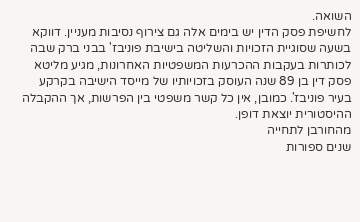השואה.
לחשיפת פסק הדין יש בימים אלה גם צירוף נסיבות מעניין. דווקא בשעה שסוגיית הזכויות והשליטה בישיבת פוניבז' בבני ברק שבה לכותרות בעקבות ההכרעות המשפטיות האחרונות, מגיע מליטא פסק דין בן 89 שנה העוסק בזכויותיו של מייסד הישיבה בקרקע בעיר פוניבז'. כמובן, אין כל קשר משפטי בין הפרשות, אך ההקבלה ההיסטורית יוצאת דופן.
מהחורבן לתחייה
שנים ספורות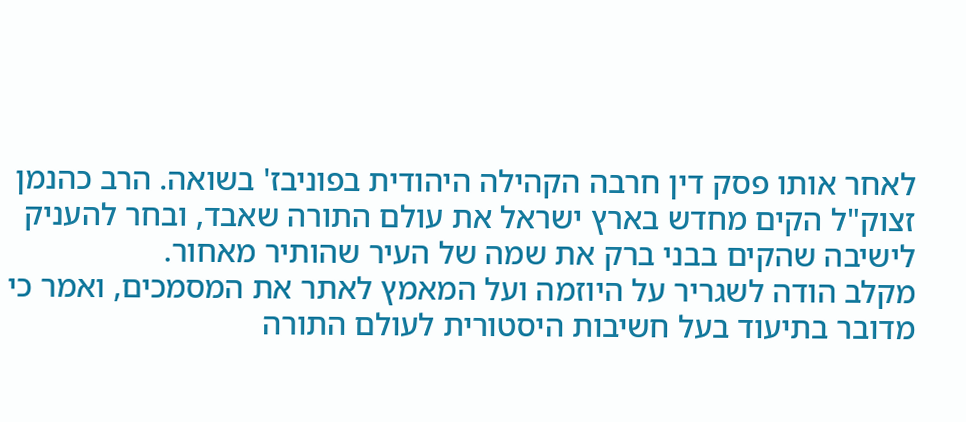לאחר אותו פסק דין חרבה הקהילה היהודית בפוניבז' בשואה. הרב כהנמן זצוק"ל הקים מחדש בארץ ישראל את עולם התורה שאבד, ובחר להעניק לישיבה שהקים בבני ברק את שמה של העיר שהותיר מאחור.
מקלב הודה לשגריר על היוזמה ועל המאמץ לאתר את המסמכים, ואמר כי מדובר בתיעוד בעל חשיבות היסטורית לעולם התורה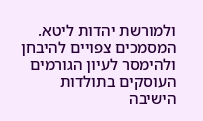ולמורשת יהדות ליטא. המסמכים צפויים להיבחן ולהימסר לעיון הגורמים העוסקים בתולדות הישיבה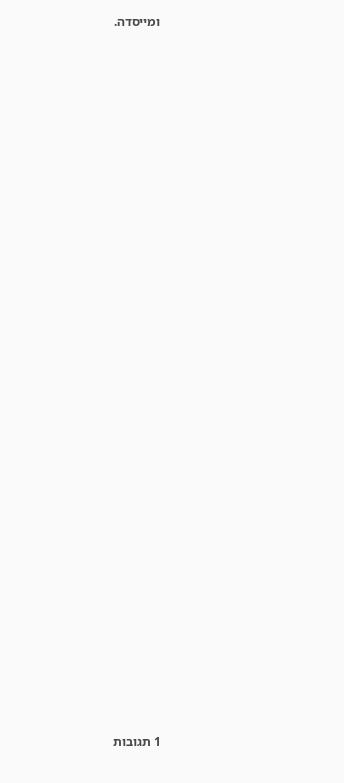ומייסדה.





























1 תגובות